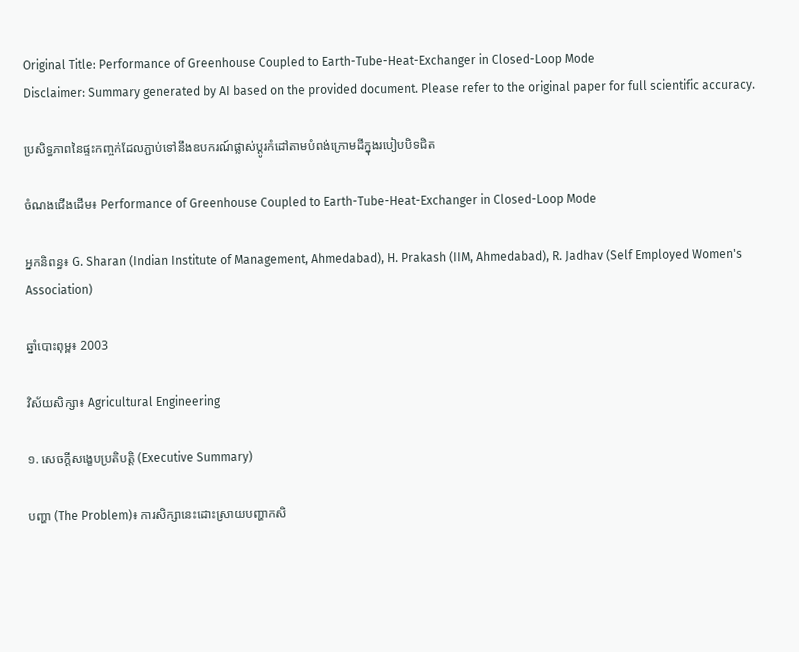Original Title: Performance of Greenhouse Coupled to Earth-Tube-Heat-Exchanger in Closed-Loop Mode
Disclaimer: Summary generated by AI based on the provided document. Please refer to the original paper for full scientific accuracy.

ប្រសិទ្ធភាពនៃផ្ទះកញ្ចក់ដែលភ្ជាប់ទៅនឹងឧបករណ៍ផ្លាស់ប្តូរកំដៅតាមបំពង់ក្រោមដីក្នុងរបៀបបិទជិត

ចំណងជើងដើម៖ Performance of Greenhouse Coupled to Earth-Tube-Heat-Exchanger in Closed-Loop Mode

អ្នកនិពន្ធ៖ G. Sharan (Indian Institute of Management, Ahmedabad), H. Prakash (IIM, Ahmedabad), R. Jadhav (Self Employed Women's Association)

ឆ្នាំបោះពុម្ព៖ 2003

វិស័យសិក្សា៖ Agricultural Engineering

១. សេចក្តីសង្ខេបប្រតិបត្តិ (Executive Summary)

បញ្ហា (The Problem)៖ ការសិក្សានេះដោះស្រាយបញ្ហាកសិ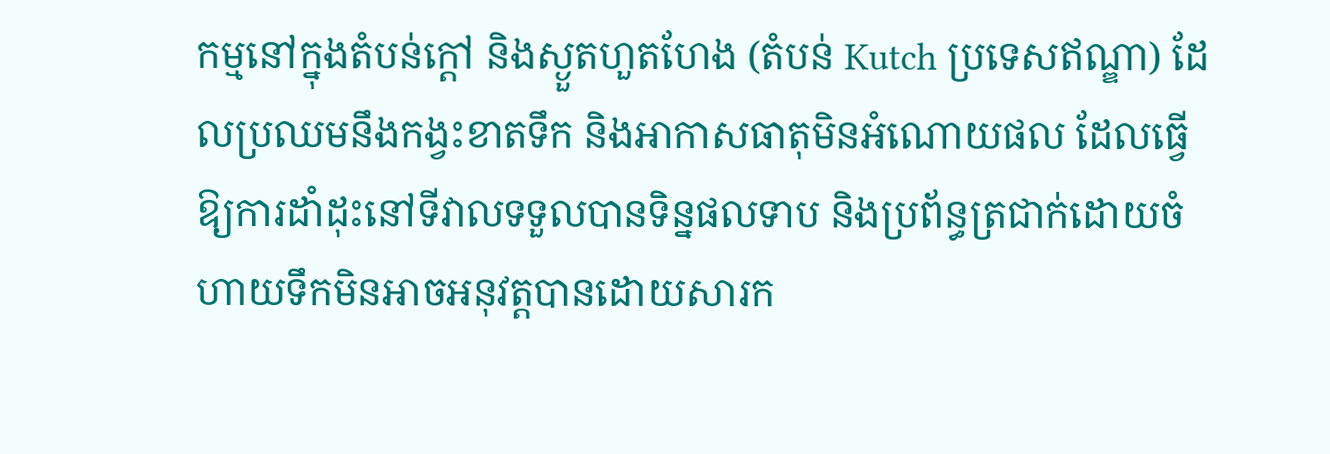កម្មនៅក្នុងតំបន់ក្តៅ និងស្ងួតហួតហែង (តំបន់ Kutch ប្រទេសឥណ្ឌា) ដែលប្រឈមនឹងកង្វះខាតទឹក និងអាកាសធាតុមិនអំណោយផល ដែលធ្វើឱ្យការដាំដុះនៅទីវាលទទួលបានទិន្នផលទាប និងប្រព័ន្ធត្រជាក់ដោយចំហាយទឹកមិនអាចអនុវត្តបានដោយសារក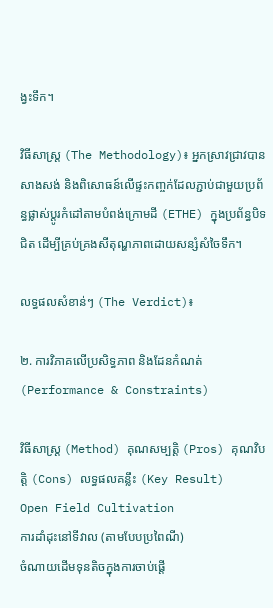ង្វះទឹក។

វិធីសាស្ត្រ (The Methodology)៖ អ្នកស្រាវជ្រាវបានសាងសង់ និងពិសោធន៍លើផ្ទះកញ្ចក់ដែលភ្ជាប់ជាមួយប្រព័ន្ធផ្លាស់ប្តូរកំដៅតាមបំពង់ក្រោមដី (ETHE) ក្នុងប្រព័ន្ធបិទជិត ដើម្បីគ្រប់គ្រងសីតុណ្ហភាពដោយសន្សំសំចៃទឹក។

លទ្ធផលសំខាន់ៗ (The Verdict)៖

២. ការវិភាគលើប្រសិទ្ធភាព និងដែនកំណត់ (Performance & Constraints)

វិធីសាស្ត្រ (Method) គុណសម្បត្តិ (Pros) គុណវិបត្តិ (Cons) លទ្ធផលគន្លឹះ (Key Result)
Open Field Cultivation
ការដាំដុះនៅទីវាល (តាមបែបប្រពៃណី)
ចំណាយដើមទុនតិចក្នុងការចាប់ផ្តើ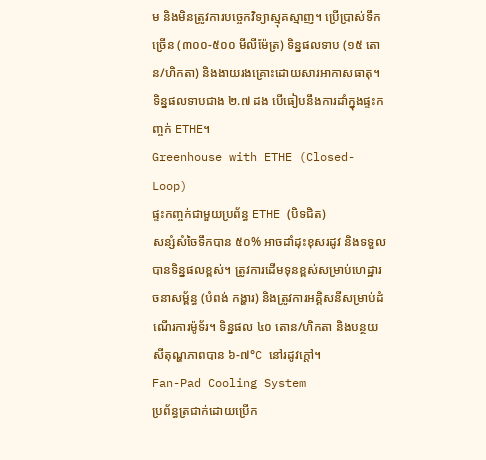ម និងមិនត្រូវការបច្ចេកវិទ្យាស្មុគស្មាញ។ ប្រើប្រាស់ទឹកច្រើន (៣០០-៥០០ មីលីម៉ែត្រ) ទិន្នផលទាប (១៥ តោន/ហិកតា) និងងាយរងគ្រោះដោយសារអាកាសធាតុ។ ទិន្នផលទាបជាង ២.៧ ដង បើធៀបនឹងការដាំក្នុងផ្ទះកញ្ចក់ ETHE។
Greenhouse with ETHE (Closed-Loop)
ផ្ទះកញ្ចក់ជាមួយប្រព័ន្ធ ETHE (បិទជិត)
សន្សំសំចៃទឹកបាន ៥០% អាចដាំដុះខុសរដូវ និងទទួលបានទិន្នផលខ្ពស់។ ត្រូវការដើមទុនខ្ពស់សម្រាប់ហេដ្ឋារចនាសម្ព័ន្ធ (បំពង់ កង្ហារ) និងត្រូវការអគ្គិសនីសម្រាប់ដំណើរការម៉ូទ័រ។ ទិន្នផល ៤០ តោន/ហិកតា និងបន្ថយសីតុណ្ហភាពបាន ៦-៧°C នៅរដូវក្តៅ។
Fan-Pad Cooling System
ប្រព័ន្ធត្រជាក់ដោយប្រើក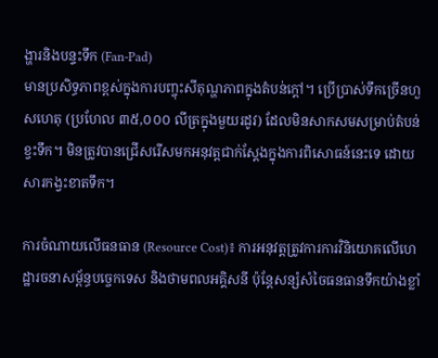ង្ហារនិងបន្ទះទឹក (Fan-Pad)
មានប្រសិទ្ធភាពខ្ពស់ក្នុងការបញ្ចុះសីតុណ្ហភាពក្នុងតំបន់ក្តៅ។ ប្រើប្រាស់ទឹកច្រើនហួសហេតុ (ប្រហែល ៣៥,០០០ លីត្រក្នុងមួយរដូវ) ដែលមិនសាកសមសម្រាប់តំបន់ខ្វះទឹក។ មិនត្រូវបានជ្រើសរើសមកអនុវត្តជាក់ស្តែងក្នុងការពិសោធន៍នេះទេ ដោយសារកង្វះខាតទឹក។

ការចំណាយលើធនធាន (Resource Cost)៖ ការអនុវត្តត្រូវការការវិនិយោគលើហេដ្ឋារចនាសម្ព័ន្ធបច្ចេកទេស និងថាមពលអគ្គិសនី ប៉ុន្តែសន្សំសំចៃធនធានទឹកយ៉ាងខ្លាំ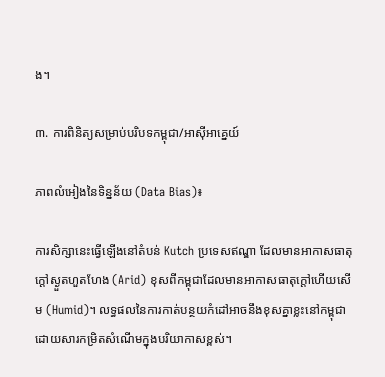ង។

៣. ការពិនិត្យសម្រាប់បរិបទកម្ពុជា/អាស៊ីអាគ្នេយ៍

ភាពលំអៀងនៃទិន្នន័យ (Data Bias)៖

ការសិក្សានេះធ្វើឡើងនៅតំបន់ Kutch ប្រទេសឥណ្ឌា ដែលមានអាកាសធាតុក្តៅស្ងួតហួតហែង (Arid) ខុសពីកម្ពុជាដែលមានអាកាសធាតុក្តៅហើយសើម (Humid)។ លទ្ធផលនៃការកាត់បន្ថយកំដៅអាចនឹងខុសគ្នាខ្លះនៅកម្ពុជាដោយសារកម្រិតសំណើមក្នុងបរិយាកាសខ្ពស់។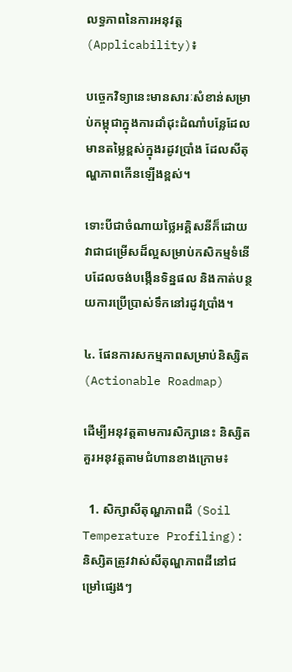លទ្ធភាពនៃការអនុវត្ត (Applicability)៖

បច្ចេកវិទ្យានេះមានសារៈសំខាន់សម្រាប់កម្ពុជាក្នុងការដាំដុះដំណាំបន្លែដែលមានតម្លៃខ្ពស់ក្នុងរដូវប្រាំង ដែលសីតុណ្ហភាពកើនឡើងខ្ពស់។

ទោះបីជាចំណាយថ្លៃអគ្គិសនីក៏ដោយ វាជាជម្រើសដ៏ល្អសម្រាប់កសិកម្មទំនើបដែលចង់បង្កើនទិន្នផល និងកាត់បន្ថយការប្រើប្រាស់ទឹកនៅរដូវប្រាំង។

៤. ផែនការសកម្មភាពសម្រាប់និស្សិត (Actionable Roadmap)

ដើម្បីអនុវត្តតាមការសិក្សានេះ និស្សិតគួរអនុវត្តតាមជំហានខាងក្រោម៖

  1. សិក្សាសីតុណ្ហភាពដី (Soil Temperature Profiling): និស្សិតត្រូវវាស់សីតុណ្ហភាពដីនៅជម្រៅផ្សេងៗ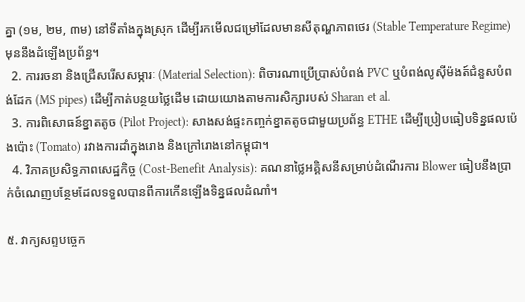គ្នា (១ម, ២ម, ៣ម) នៅទីតាំងក្នុងស្រុក ដើម្បីរកមើលជម្រៅដែលមានសីតុណ្ហភាពថេរ (Stable Temperature Regime) មុននឹងដំឡើងប្រព័ន្ធ។
  2. ការរចនា និងជ្រើសរើសសម្ភារៈ (Material Selection): ពិចារណាប្រើប្រាស់បំពង់ PVC ឬបំពង់លូស៊ីម៉ងត៍ជំនួសបំពង់ដែក (MS pipes) ដើម្បីកាត់បន្ថយថ្លៃដើម ដោយយោងតាមការសិក្សារបស់ Sharan et al.
  3. ការពិសោធន៍ខ្នាតតូច (Pilot Project): សាងសង់ផ្ទះកញ្ចក់ខ្នាតតូចជាមួយប្រព័ន្ធ ETHE ដើម្បីប្រៀបធៀបទិន្នផលប៉េងប៉ោះ (Tomato) រវាងការដាំក្នុងរោង និងក្រៅរោងនៅកម្ពុជា។
  4. វិភាគប្រសិទ្ធភាពសេដ្ឋកិច្ច (Cost-Benefit Analysis): គណនាថ្លៃអគ្គិសនីសម្រាប់ដំណើរការ Blower ធៀបនឹងប្រាក់ចំណេញបន្ថែមដែលទទួលបានពីការកើនឡើងទិន្នផលដំណាំ។

៥. វាក្យសព្ទបច្ចេក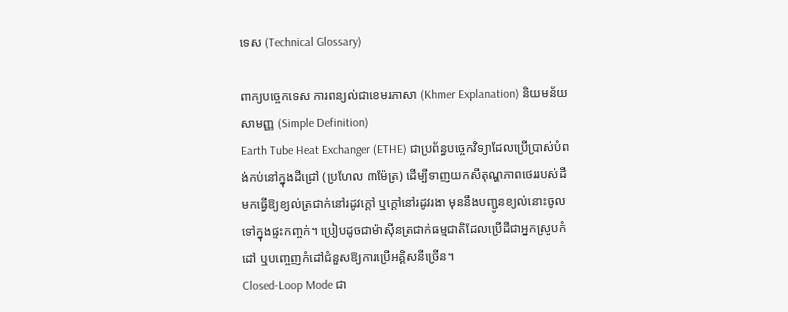ទេស (Technical Glossary)

ពាក្យបច្ចេកទេស ការពន្យល់ជាខេមរភាសា (Khmer Explanation) និយមន័យសាមញ្ញ (Simple Definition)
Earth Tube Heat Exchanger (ETHE) ជាប្រព័ន្ធបច្ចេកវិទ្យាដែលប្រើប្រាស់បំពង់កប់នៅក្នុងដីជ្រៅ (ប្រហែល ៣ម៉ែត្រ) ដើម្បីទាញយកសីតុណ្ហភាពថេររបស់ដី មកធ្វើឱ្យខ្យល់ត្រជាក់នៅរដូវក្តៅ ឬក្ដៅនៅរដូវរងា មុននឹងបញ្ជូនខ្យល់នោះចូលទៅក្នុងផ្ទះកញ្ចក់។ ប្រៀបដូចជាម៉ាស៊ីនត្រជាក់ធម្មជាតិដែលប្រើដីជាអ្នកស្រូបកំដៅ ឬបញ្ចេញកំដៅជំនួសឱ្យការប្រើអគ្គិសនីច្រើន។
Closed-Loop Mode ជា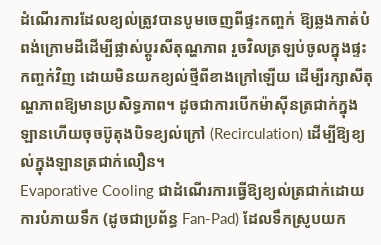ដំណើរការដែលខ្យល់ត្រូវបានបូមចេញពីផ្ទះកញ្ចក់ ឱ្យឆ្លងកាត់បំពង់ក្រោមដីដើម្បីផ្លាស់ប្តូរសីតុណ្ហភាព រួចវិលត្រឡប់ចូលក្នុងផ្ទះកញ្ចក់វិញ ដោយមិនយកខ្យល់ថ្មីពីខាងក្រៅឡើយ ដើម្បីរក្សាសីតុណ្ហភាពឱ្យមានប្រសិទ្ធភាព។ ដូចជាការបើកម៉ាស៊ីនត្រជាក់ក្នុងឡានហើយចុចប៊ូតុងបិទខ្យល់ក្រៅ (Recirculation) ដើម្បីឱ្យខ្យល់ក្នុងឡានត្រជាក់លឿន។
Evaporative Cooling ជាដំណើរការធ្វើឱ្យខ្យល់ត្រជាក់ដោយការបំភាយទឹក (ដូចជាប្រព័ន្ធ Fan-Pad) ដែលទឹកស្រូបយក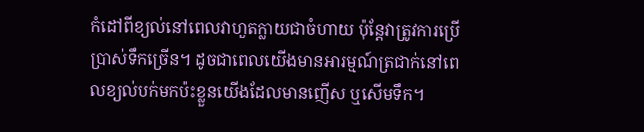កំដៅពីខ្យល់នៅពេលវាហួតក្លាយជាចំហាយ ប៉ុន្តែវាត្រូវការប្រើប្រាស់ទឹកច្រើន។ ដូចជាពេលយើងមានអារម្មណ៍ត្រជាក់នៅពេលខ្យល់បក់មកប៉ះខ្លួនយើងដែលមានញើស ឬសើមទឹក។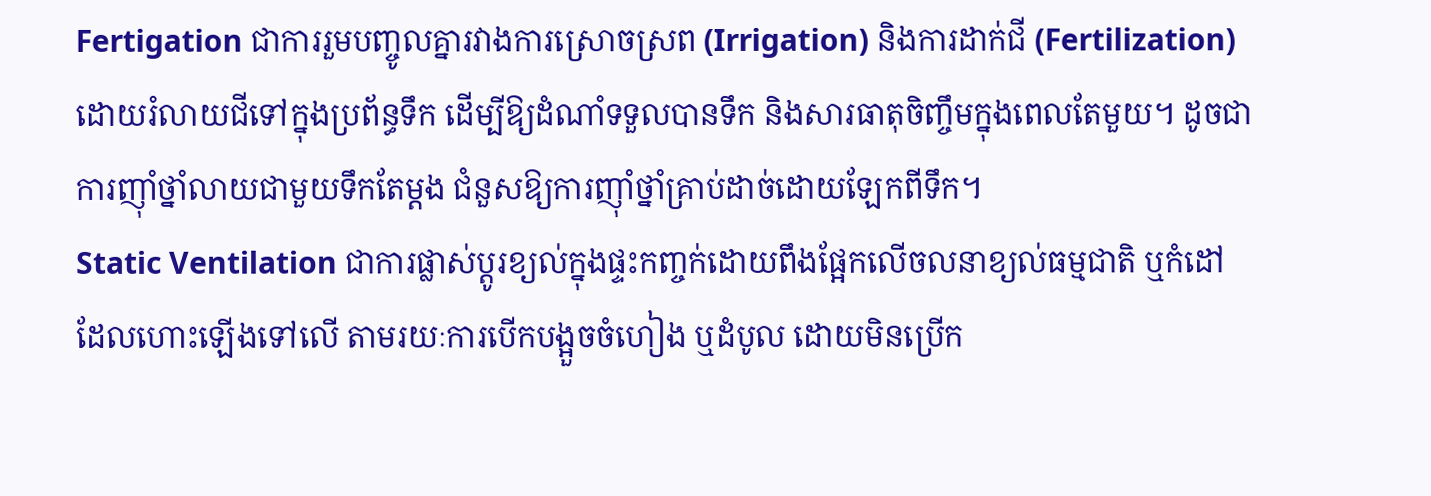Fertigation ជាការរួមបញ្ចូលគ្នារវាងការស្រោចស្រព (Irrigation) និងការដាក់ជី (Fertilization) ដោយរំលាយជីទៅក្នុងប្រព័ន្ធទឹក ដើម្បីឱ្យដំណាំទទួលបានទឹក និងសារធាតុចិញ្ចឹមក្នុងពេលតែមួយ។ ដូចជាការញ៉ាំថ្នាំលាយជាមួយទឹកតែម្តង ជំនួសឱ្យការញ៉ាំថ្នាំគ្រាប់ដាច់ដោយឡែកពីទឹក។
Static Ventilation ជាការផ្លាស់ប្តូរខ្យល់ក្នុងផ្ទះកញ្ចក់ដោយពឹងផ្អែកលើចលនាខ្យល់ធម្មជាតិ ឬកំដៅដែលហោះឡើងទៅលើ តាមរយៈការបើកបង្អួចចំហៀង ឬដំបូល ដោយមិនប្រើក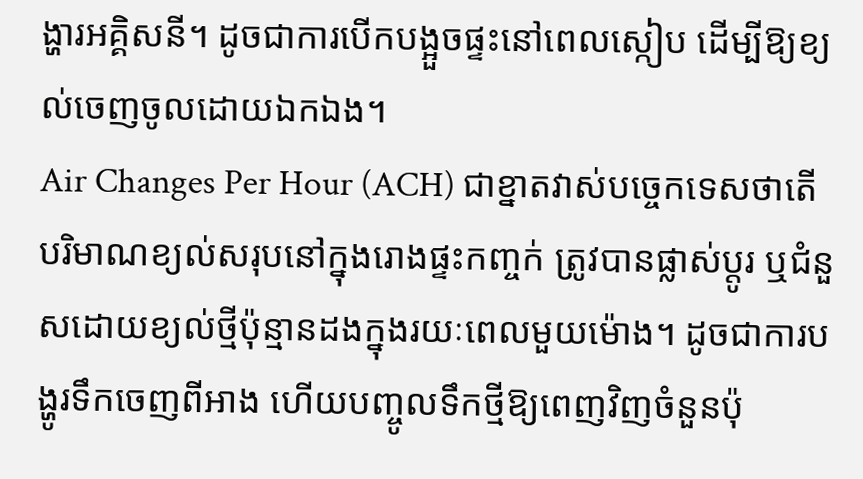ង្ហារអគ្គិសនី។ ដូចជាការបើកបង្អួចផ្ទះនៅពេលស្កៀប ដើម្បីឱ្យខ្យល់ចេញចូលដោយឯកឯង។
Air Changes Per Hour (ACH) ជាខ្នាតវាស់បច្ចេកទេសថាតើបរិមាណខ្យល់សរុបនៅក្នុងរោងផ្ទះកញ្ចក់ ត្រូវបានផ្លាស់ប្តូរ ឬជំនួសដោយខ្យល់ថ្មីប៉ុន្មានដងក្នុងរយៈពេលមួយម៉ោង។ ដូចជាការបង្ហូរទឹកចេញពីអាង ហើយបញ្ចូលទឹកថ្មីឱ្យពេញវិញចំនួនប៉ុ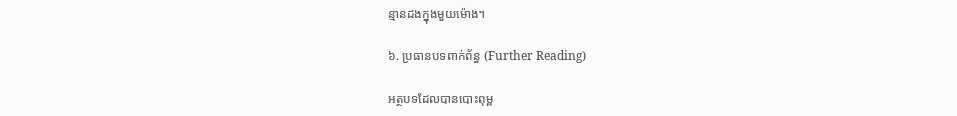ន្មានដងក្នុងមួយម៉ោង។

៦. ប្រធានបទពាក់ព័ន្ធ (Further Reading)

អត្ថបទដែលបានបោះពុម្ព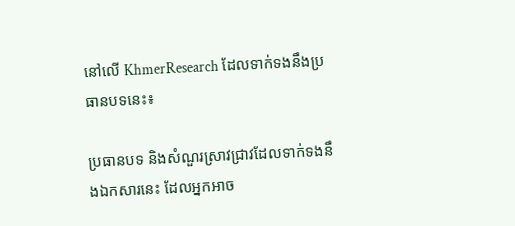នៅលើ KhmerResearch ដែលទាក់ទងនឹងប្រធានបទនេះ៖

ប្រធានបទ និងសំណួរស្រាវជ្រាវដែលទាក់ទងនឹងឯកសារនេះ ដែលអ្នកអាច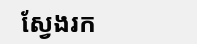ស្វែងរក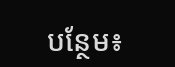បន្ថែម៖